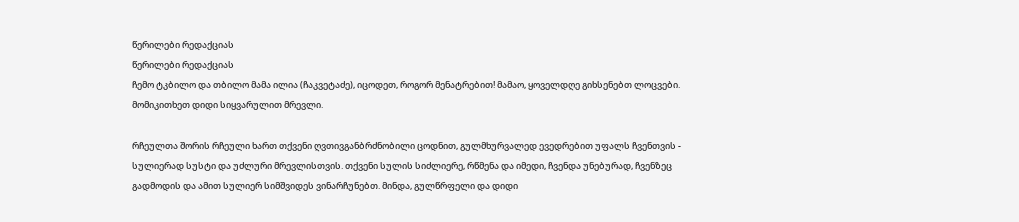წერილები რედაქციას
წერილები რედაქციას
ჩემო ტკბილო და თბილო მამა ილია (ჩაკვეტაძე), იცოდეთ, როგორ მენატრებით! მამაო, ყოველდღე გიხსენებთ ლოცვები. მომიკითხეთ დიდი სიყვარულით მრევლი.

რჩეულთა შორის რჩეული ხართ თქვენი ღვთივგანბრძნობილი ცოდნით, გულმხურვალედ ევედრებით უფალს ჩვენთვის - სულიერად სუსტი და უძლური მრევლისთვის. თქვენი სულის სიძლიერე, რწმენა და იმედი, ჩვენდა უნებურად, ჩვენზეც გადმოდის და ამით სულიერ სიმშვიდეს ვინარჩუნებთ. მინდა, გულწრფელი და დიდი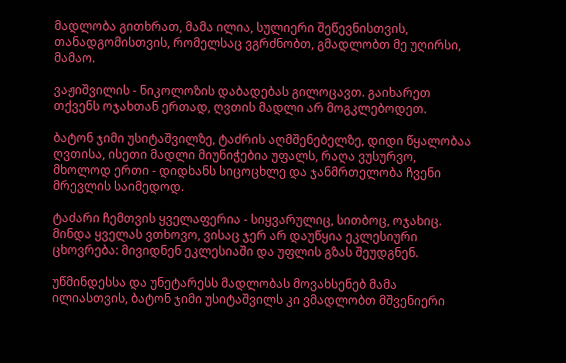მადლობა გითხრათ, მამა ილია, სულიერი შეწევნისთვის, თანადგომისთვის, რომელსაც ვგრძნობთ, გმადლობთ მე უღირსი, მამაო.

ვაჟიშვილის - ნიკოლოზის დაბადებას გილოცავთ. გაიხარეთ თქვენს ოჯახთან ერთად, ღვთის მადლი არ მოგკლებოდეთ.

ბატონ ჯიმი უსიტაშვილზე, ტაძრის აღმშენებელზე, დიდი წყალობაა ღვთისა, ისეთი მადლი მიუნიჭებია უფალს, რაღა ვუსურვო, მხოლოდ ერთი - დიდხანს სიცოცხლე და ჯანმრთელობა ჩვენი მრევლის საიმედოდ.

ტაძარი ჩემთვის ყველაფერია - სიყვარულიც, სითბოც, ოჯახიც. მინდა ყველას ვთხოვო, ვისაც ჯერ არ დაუწყია ეკლესიური ცხოვრება: მივიდნენ ეკლესიაში და უფლის გზას შეუდგნენ.

უწმინდესსა და უნეტარესს მადლობას მოვახსენებ მამა ილიასთვის, ბატონ ჯიმი უსიტაშვილს კი ვმადლობთ მშვენიერი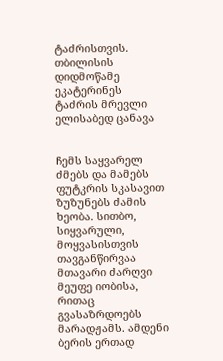ტაძრისთვის.
თბილისის დიდმოწამე
ეკატერინეს ტაძრის მრევლი ელისაბედ ცანავა


ჩემს საყვარელ ძმებს და მამებს
ფუტკრის სკასავით ზუზუნებს ძამის ხეობა. სითბო, სიყვარული, მოყვასისთვის თავგანწირვაა მთავარი ძარღვი მეუფე იობისა, რითაც გვასაზრდოებს მარადჟამს. ამდენი ბერის ერთად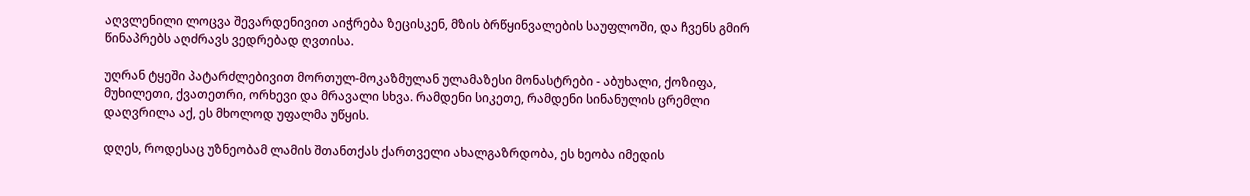აღვლენილი ლოცვა შევარდენივით აიჭრება ზეცისკენ, მზის ბრწყინვალების საუფლოში, და ჩვენს გმირ წინაპრებს აღძრავს ვედრებად ღვთისა.

უღრან ტყეში პატარძლებივით მორთულ-მოკაზმულან ულამაზესი მონასტრები - აბუხალი, ქოზიფა, მუხილეთი, ქვათეთრი, ორხევი და მრავალი სხვა. რამდენი სიკეთე, რამდენი სინანულის ცრემლი დაღვრილა აქ, ეს მხოლოდ უფალმა უწყის.

დღეს, როდესაც უზნეობამ ლამის შთანთქას ქართველი ახალგაზრდობა, ეს ხეობა იმედის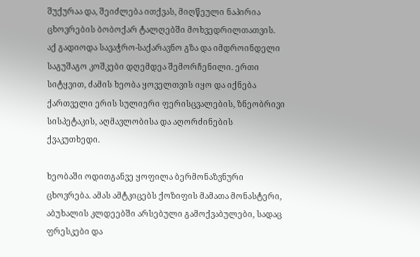შუქურაა და, შეიძლება ითქვას, მიღწეული ნაპირია ცხოვრების ბობოქარ ტალღებში მოხვედრილთათვის. აქ გადიოდა სავაჭრო-საქარავნო გზა და იმდროინდელი საგუშაგო კოშკები დღემდეა შემორჩენილი. ერთი სიტყვით, ძამის ხეობა ყოველთვის იყო და იქნება ქართველი ერის სულიერი ფერისცვალების, ზნეობრივი სისპეტაკის, აღმავლობისა და აღორძინების ქვაკუთხედი.

ხეობაში ოდითგანვე ყოფილა ბერმონაზვნური ცხოვრება. ამას ამტკიცებს ქოზიფის მამათა მონასტერი, აბუხალის კლდეებში არსებული გამოქვაბულები, სადაც ფრესკები და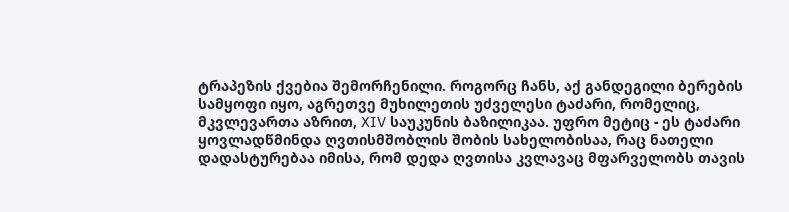ტრაპეზის ქვებია შემორჩენილი. როგორც ჩანს, აქ განდეგილი ბერების სამყოფი იყო, აგრეთვე მუხილეთის უძველესი ტაძარი, რომელიც, მკვლევართა აზრით, XIV საუკუნის ბაზილიკაა. უფრო მეტიც - ეს ტაძარი ყოვლადწმინდა ღვთისმშობლის შობის სახელობისაა, რაც ნათელი დადასტურებაა იმისა, რომ დედა ღვთისა კვლავაც მფარველობს თავის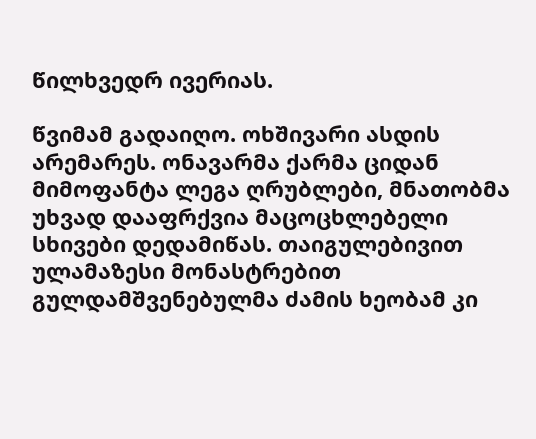წილხვედრ ივერიას.

წვიმამ გადაიღო. ოხშივარი ასდის არემარეს. ონავარმა ქარმა ციდან მიმოფანტა ლეგა ღრუბლები, მნათობმა უხვად დააფრქვია მაცოცხლებელი სხივები დედამიწას. თაიგულებივით ულამაზესი მონასტრებით გულდამშვენებულმა ძამის ხეობამ კი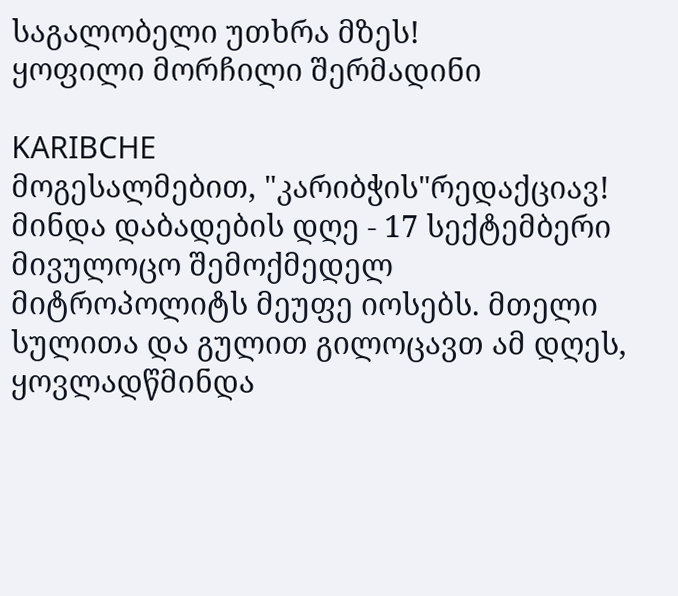საგალობელი უთხრა მზეს!
ყოფილი მორჩილი შერმადინი

KARIBCHE
მოგესალმებით, "კარიბჭის"რედაქციავ!
მინდა დაბადების დღე - 17 სექტემბერი მივულოცო შემოქმედელ მიტროპოლიტს მეუფე იოსებს. მთელი სულითა და გულით გილოცავთ ამ დღეს, ყოვლადწმინდა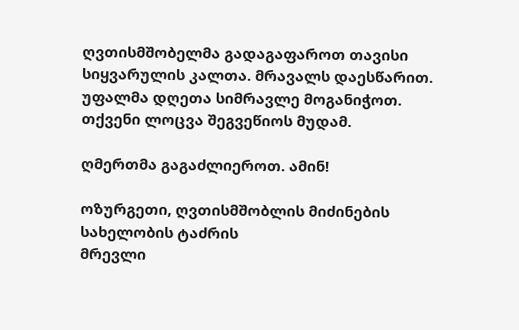ღვთისმშობელმა გადაგაფაროთ თავისი სიყვარულის კალთა. მრავალს დაესწარით. უფალმა დღეთა სიმრავლე მოგანიჭოთ. თქვენი ლოცვა შეგვეწიოს მუდამ.

ღმერთმა გაგაძლიეროთ. ამინ!

ოზურგეთი, ღვთისმშობლის მიძინების სახელობის ტაძრის
მრევლი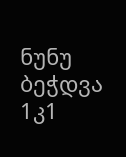ნუნუ
ბეჭდვა
1კ1